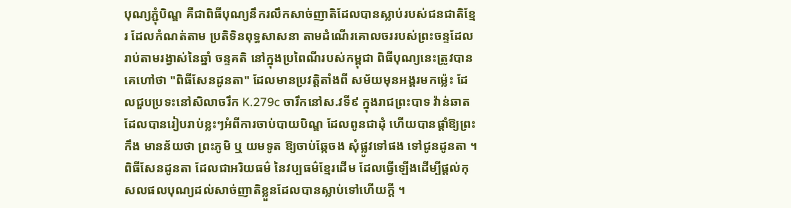បុណ្យភ្ជុំបិណ្ឌ គឺជាពិធីបុណ្យនឹករលឹកសាច់ញាតិដែលបានស្លាប់របស់ជនជាតិខ្មែរ ដែលកំណត់តាម ប្រតិទិនពុទ្ធសាសនា តាមដំណើរគោលចររបស់ព្រះចន្ទដែលរាប់តាមរង្វាស់នៃឆ្នាំ ចន្ទគតិ នៅក្នុងប្រពៃណីរបស់កម្ពុជា ពិធីបុណ្យនេះត្រូវបានគេហៅថា "ពិធីសែនដូនតា" ដែលមានប្រវត្តិតាំងពី សម័យមុនអង្គរមកម៉្លេះ ដែលជួបប្រទះនៅសិលាចរឹក K.279c ចារឹកនៅស.វទី៩ ក្នុងរាជព្រះបាទ វ៉ាន់ឆាតដែលបានរៀបរាប់ខ្លះៗអំពីការចាប់បាយបិណ្ឌ ដែលពូនជាដុំ ហើយបានផ្ដាំឱ្យព្រះកឹង មានន័យថា ព្រះភូមិ ឬ យមទូត ឱ្យចាប់ឆ្កែចង សុំផ្លូវទៅផង ទៅជូនដូនតា ។ ពិធីសែនដូនតា ដែលជាអរិយធម៌ នៃវប្បធម៌ខ្មែរដើម ដែលធ្វើឡើងដើម្បីផ្ដល់កុសលផលបុណ្យដល់សាច់ញាតិខ្លួនដែលបានស្លាប់ទៅហើយក្ដី ។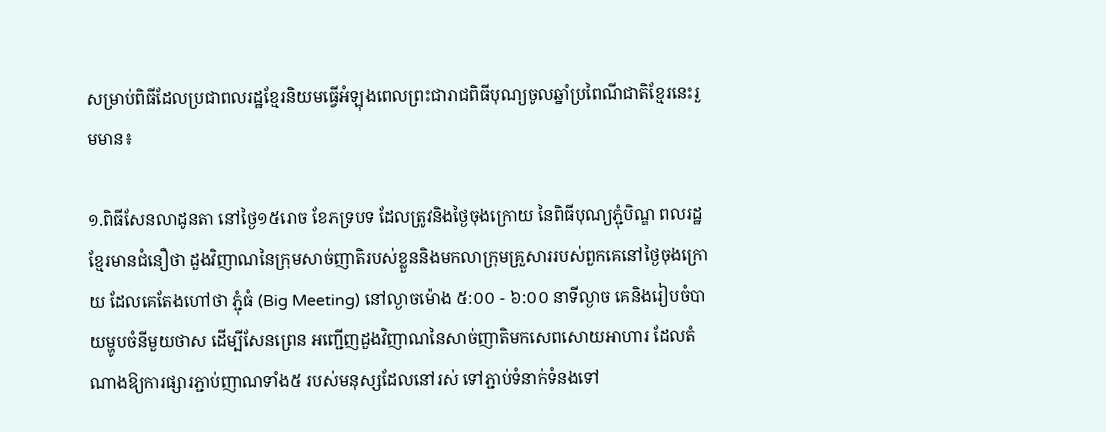សម្រាប់ពិធីដែលប្រជាពលរដ្ឋខ្មែរនិយមធ្វើអំឡុងពេលព្រះជារាជពិធីបុណ្យចូលឆ្នាំប្រពៃណីជាតិខ្មែរនេះរួមមាន៖

១.ពិធីសែនលាដូនតា នៅថ្ងៃ១៥រោច ខែភទ្របទ ដែលត្រូវនិងថ្ងៃចុងក្រោយ នៃពិធីបុណ្យភ្ជុំបិណ្ឌ ពលរដ្ឋខ្មែរមានជំនឿថា ដួងវិញាណនៃក្រុមសាច់ញាតិរបស់ខ្លួននិងមកលាក្រុមគ្រួសាររបស់ពួកគេនៅថ្ងៃចុងក្រោយ ដែលគេតែងហៅថា ភ្ជុំធំ (Big Meeting) នៅល្ងាចម៉ោង ៥:០០ - ៦:០០ នាទីល្ងាច គេនិងរៀបចំបាយម្ហូបចំនីមួយថាស ដើម្បីសែនព្រេន អញ្ជើញដួងវិញាណនៃសាច់ញាតិមកសេពសោយអាហារ ដែលតំណាងឱ្យការផ្សារភ្ជាប់ញាណទាំង៥ របស់មនុស្សដែលនៅរស់ ទៅភ្ជាប់ទំនាក់ទំនងទៅ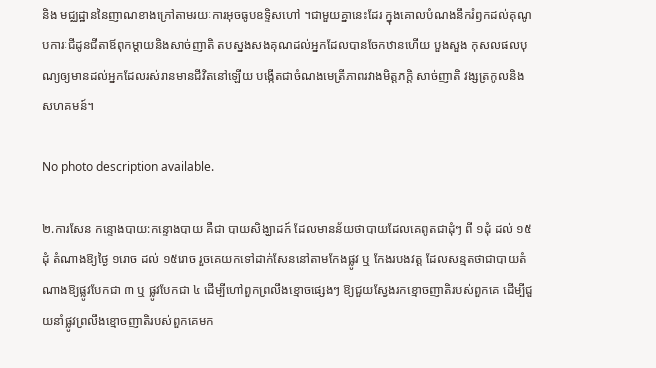និង មជ្ឈដ្ឋាននៃញាណខាងក្រៅតាមរយៈការអុចធូបឧទ្ទិសហៅ ។ជាមួយគ្នានេះដែរ ក្នុងគោលបំណងនឹករំឭកដល់គុណូបការៈជីដូនជីតាឪពុកម្តាយនិងសាច់ញាតិ តបស្នងសងគុណដល់អ្នកដែលបានចែកឋានហើយ បួងសួង កុសលផលបុណ្យឲ្យមានដល់អ្នកដែលរស់រានមានជីវិតនៅឡើយ បង្កើតជាចំណងមេត្រីភាពរវាងមិត្តភក្តិ សាច់ញាតិ វង្សត្រកូលនិងសហគមន៍។

No photo description available.

២.ការសែន កន្ទោងបាយ:កន្ទោងបាយ គឺជា បាយសិង្ឃាដក៍ ដែលមានន័យថាបាយដែលគេពូតជាដុំៗ ពី ១ដុំ ដល់ ១៥ដុំ តំណាងឱ្យថ្ងៃ ១រោច ដល់ ១៥រោច រួចគេយកទៅដាក់សែននៅតាមកែងផ្លូវ ឬ កែងរបងវត្ត ដែលសន្មតថាជាបាយតំណាងឱ្យផ្លូវបែកជា ៣ ឬ ផ្លូវបែកជា ៤ ដើម្បីហៅពួកព្រលឹងខ្មោចផ្សេងៗ ឱ្យជួយស្វែងរកខ្មោចញាតិរបស់ពួកគេ ដើម្បីជួយនាំផ្លូវព្រលឹងខ្មោចញាតិរបស់ពួកគេមក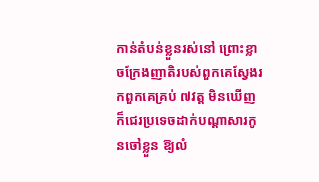កាន់តំបន់ខ្លួនរស់នៅ ព្រោះខ្លាចក្រែងញាតិរបស់ពួកគេស្វែងរកពួកគេគ្រប់ ៧វត្ត មិនឃើញក៏ជេរប្រទេចដាក់បណ្ដាសារកូនចៅខ្លួន ឱ្យលំ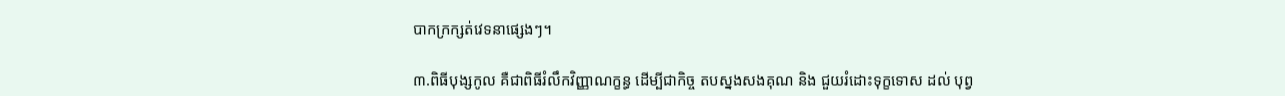បាកក្រក្សត់វេទនាផ្សេងៗ។

៣.ពិធីបុង្សកូល គឺជាពិធីរំលឹកវិញ្ញាណក្ខន្ធ ដើម្បីជាកិច្ច តបស្នងសងគុណ និង ជួយរំដោះទុក្ខទោស ដល់ បុព្វ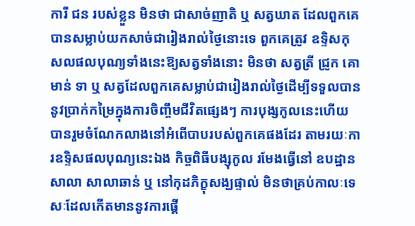ការី ជន របស់ខ្លួន មិនថា ជាសាច់ញាតិ ឬ សត្វឃាត ដែលពួកគេបានសម្លាប់យកសាច់ជារៀងរាល់ថ្ងៃនោះទេ ពួកគេត្រូវ ឧទ្ទិសកុសលផលបុណ្យទាំងនេះឱ្យសត្វទាំងនោះ មិនថា សត្វត្រី ជ្រូក គោ មាន់ ទា ឬ សត្វដែលពួកគេសម្លាប់ជារៀងរាល់ថ្ងៃដើម្បីទទួលបាននូវប្រាក់កម្រៃក្នុងការចិញ្ចឹមជីវិតផ្សេងៗ ការបុង្សកូលនេះហើយ បានរួមចំណែកលាងនៅអំពើបាបរបស់ពួកគេផងដែរ តាមរយៈការឧទ្ទិសផលបុណ្យនេះឯង កិច្ចពិធីបង្សុកូល រមែងធ្វើនៅ ឧបដ្ឋានសាលា សាលាឆាន់ ឬ នៅកុដភិក្ខុសង្ឃផ្ទាល់ មិនថាគ្រប់កាលៈទេសៈដែលកើតមាននូវការផ្ដើ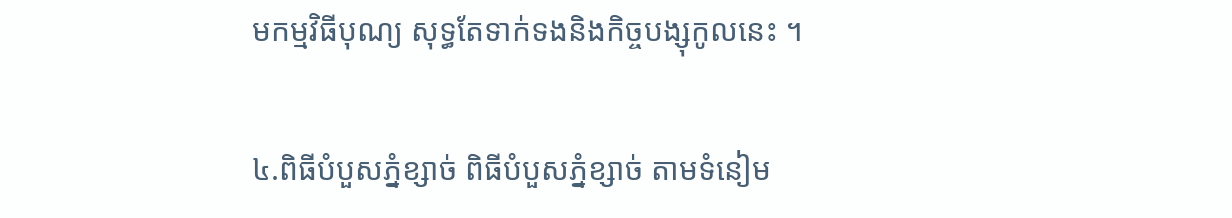មកម្មវិធីបុណ្យ សុទ្ធតែទាក់ទងនិងកិច្ចបង្សុកូលនេះ ។

៤.ពិធីបំបួសភ្នំខ្សាច់ ពិធីបំបួសភ្នំខ្សាច់ តាមទំនៀម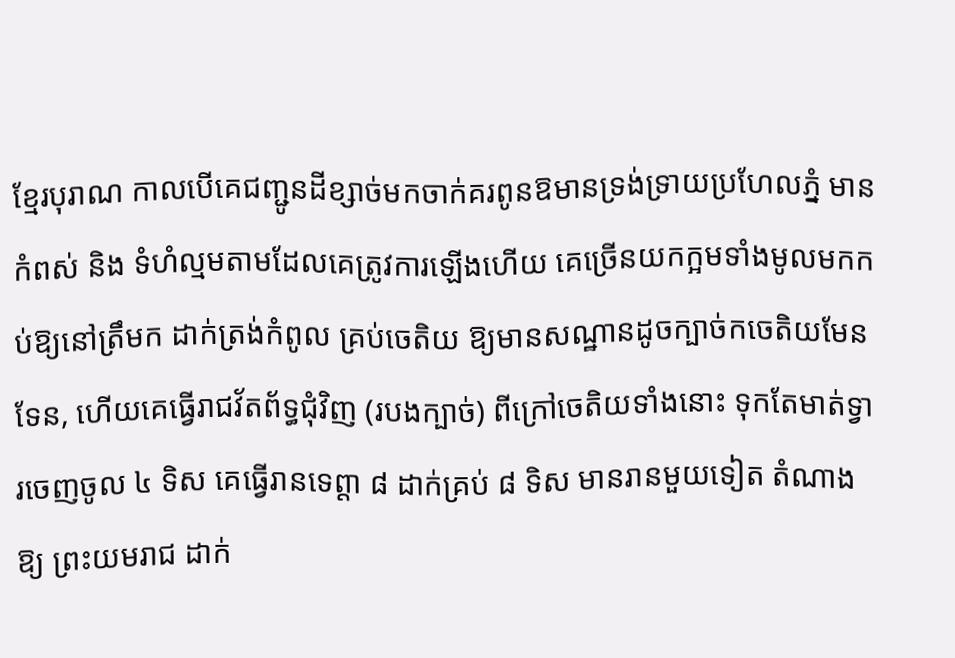ខ្មែរបុរាណ កាលបើគេជញ្ជូនដីខ្សាច់មកចាក់គរពូនឱមានទ្រង់ទ្រាយប្រហែលភ្នំ មានកំពស់ និង ទំហំល្មមតាមដែលគេត្រូវការឡើងហើយ គេច្រើនយកក្អមទាំងមូលមកកប់ឱ្យនៅត្រឹមក ដាក់ត្រង់កំពូល គ្រប់ចេតិយ ឱ្យមានសណ្ឋានដូចក្បាច់កចេតិយមែនទែន, ហើយគេធ្វើរាជវ័តព័ទ្ធជុំវិញ (របងក្បាច់) ពីក្រៅចេតិយទាំងនោះ ទុកតែមាត់ទ្វារចេញចូល ៤ ទិស គេធ្វើរានទេព្តា ៨ ដាក់គ្រប់ ៨ ទិស មានរានមួយទៀត តំណាងឱ្យ ព្រះយមរាជ ដាក់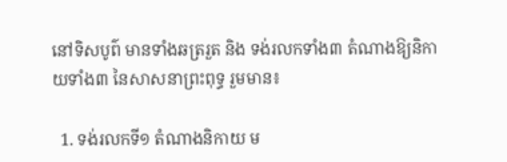នៅទិសបូព៌ មានទាំងឆត្ររួត និង ទង់រលកទាំង៣ តំណាងឱ្យនិកាយទាំង៣ នៃសាសនាព្រះពុទ្ធ រួមមាន៖

  1. ទង់រលកទី១ តំណាងនិកាយ ម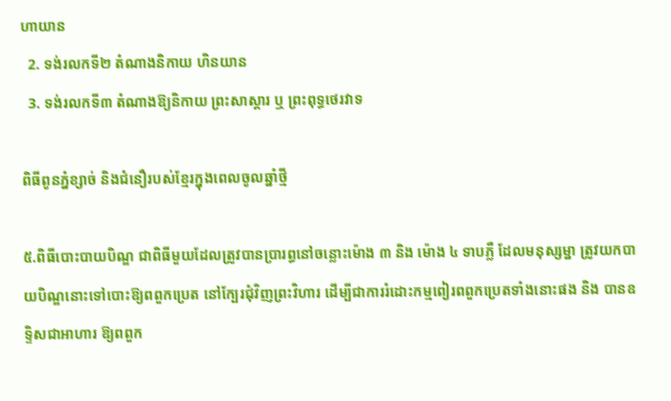ហាយាន
  2. ទង់រលកទី២ តំណាងនិកាយ ហិនយាន
  3. ទង់រលកទី៣ តំណាងឱ្យនិកាយ ព្រះសាស្តារ ឬ ព្រះពុទ្ធថេរវាទ

ពិធីពូនភ្នំខ្សាច់ និងជំនឿរបស់ខ្មែរក្នុងពេលចូលឆ្នាំថ្មី

៥.ពិធីបោះបាយបិណ្ឌ ជាពិធីមួយដែលត្រូវបានប្រារព្ធនៅចន្លោះម៉ោង ៣ និង ម៉ោង ៤ ទាបភ្លឺ ដែលមនុស្សម្នា ត្រូវយកបាយបិណ្ឌនោះទៅបោះឱ្យពពួកប្រេត នៅក្បែរជុំវិញព្រះវិហារ ដើម្បីជាការរំដោះកម្មពៀរពពួកប្រេតទាំងនោះផង និង បានឧទ្ទិសជាអាហារ ឱ្យពពួក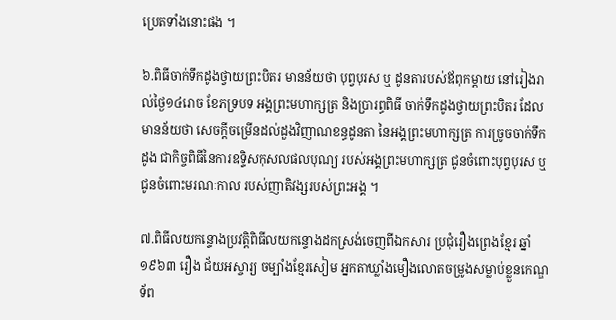ប្រេតទាំងនោះផង ។

៦.ពិធីចាក់ទឹកដូងថ្វាយព្រះបិតរ មានន័យថា បុព្វបុរស ឬ ដូនតារបស់ឪពុកម្ដាយ នៅរៀងរាល់ថ្ងៃ១៤រោច ខែភទ្របទ អង្គព្រះមហាក្សត្រ និងប្រារព្ធពិធី ចាក់ទឹកដូងថ្វាយព្រះបិតរ ដែលមានន័យថា សេចក្ដីចម្រើនដល់ដួងវិញាណខន្ធដូនតា នៃអង្គព្រះមហាក្សត្រ ការច្រូចចាក់ទឹកដូង ជាកិច្ចពិធីនៃការឧទ្ទិសកុសលផលបុណ្យ របស់អង្គព្រះមហាក្សត្រ ជូនចំពោះបុព្វបុរស ឬ ជូនចំពោះមរណៈកាល របស់ញាតិវង្សរបស់ព្រះអង្គ ។

៧.ពិធីលយកន្ទោងប្រវត្តិពិធីលយកន្ទោងដកស្រង់ចេញពីឯកសារ ប្រជុំរឿងព្រេងខ្មែរ ឆ្នាំ១៩៦៣ រឿង ជ័យអស្ចារ្យ ចម្បាំងខ្មែរសៀម អ្នកតាឃ្លាំងមឿងលោតចម្រូងសម្លាប់ខ្លួនកេណ្ឌទ័ព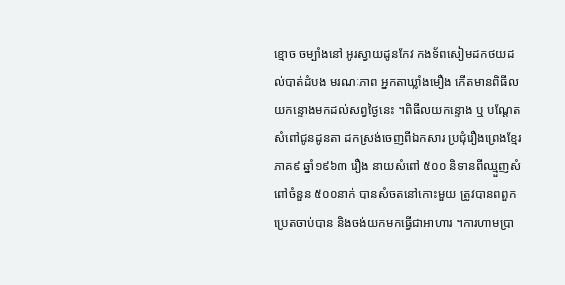ខ្មោច ចម្បាំងនៅ អូរស្វាយដូនកែវ កងទ័ពសៀមដកថយដល់បាត់ដំបង មរណៈភាព អ្នកតាឃ្លាំងមឿង កើតមានពិធីលយកន្ទោងមកដល់សព្វថ្ងៃនេះ ។ពិធីលយកន្ទោង ឬ បណ្ដែតសំពៅជូនដូនតា ដកស្រង់ចេញពីឯកសារ ប្រជុំរឿងព្រេងខ្មែរ ភាគ៩ ឆ្នាំ១៩៦៣ រឿង នាយសំពៅ ៥០០ និទានពីឈ្មួញសំពៅចំនួន ៥០០នាក់ បានសំចតនៅកោះមួយ ត្រូវបានពពួកប្រេតចាប់បាន និងចង់យកមកធ្វើជាអាហារ ។ការហាមប្រា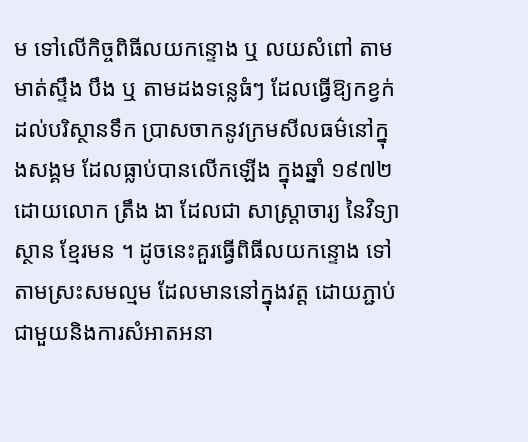ម ទៅលើកិច្ចពិធីលយកន្ទោង ឬ លយសំពៅ តាមមាត់ស្ទឹង បឹង ឬ តាមដងទន្លេធំៗ ដែលធ្វើឱ្យកខ្វក់ដល់បរិស្ថានទឹក ប្រាសចាកនូវក្រមសីលធម៌នៅក្នុងសង្គម ដែលធ្លាប់បានលើកឡើង ក្នុងឆ្នាំ ១៩៧២ ដោយលោក ត្រឹង ងា ដែលជា សាស្ត្រាចារ្យ នៃវិទ្យាស្ថាន ខ្មែរមន ។ ដូចនេះគួរធ្វើពិធីលយកន្ទោង ទៅតាមស្រះសមល្មម ដែលមាននៅក្នុងវត្ត ដោយភ្ជាប់ជាមួយនិងការសំអាតអនា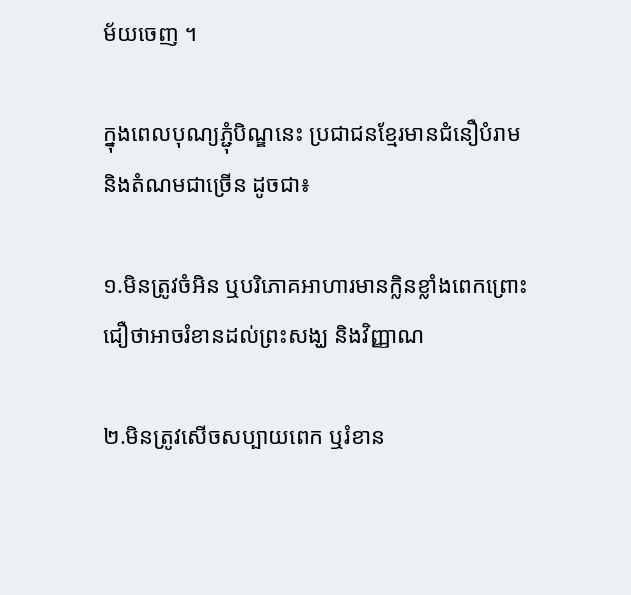ម័យចេញ ។

ក្នុងពេលបុណ្យភ្ជុំបិណ្ឌនេះ ប្រជាជនខ្មែរមានជំនឿបំរាម និងតំណមជាច្រើន ដូចជា៖

១.មិនត្រូវចំអិន ឬបរិភោគអាហារមានក្លិនខ្លាំងពេកព្រោះជឿថាអាចរំខានដល់ព្រះសង្ឃ និងវិញ្ញាណ

២.មិនត្រូវសើចសប្បាយពេក ឬរំខាន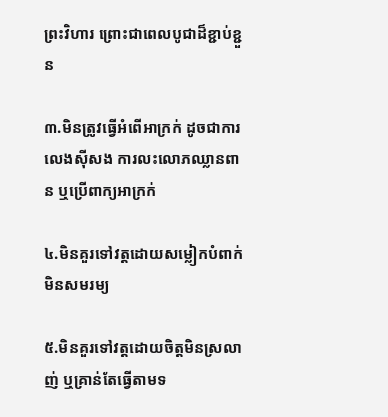ព្រះវិហារ ព្រោះជាពេលបូជាដ៏ខ្ជាប់ខ្ជួន

៣.មិនត្រូវធ្វើអំពើអាក្រក់ ដូចជាការលេងស៊ីសង ការលះលោភឈ្លានពាន ឬប្រើពាក្យអាក្រក់

៤.មិនគួរទៅវត្តដោយសម្លៀកបំពាក់មិនសមរម្យ

៥.មិនគួរទៅវត្តដោយចិត្តមិនស្រលាញ់ ឬគ្រាន់តែធ្វើតាមទ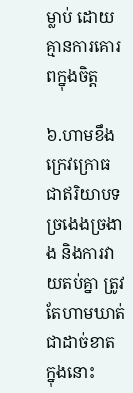ម្លាប់ ដោយគ្មានការគោរពក្នុងចិត្ត

៦.ហាមខឹងក្រេវក្រោធជាឥរិយាបទច្រងេងច្រងាង និងការវាយតប់គ្នា ត្រូវតែហាមឃាត់ជាដាច់ខាត ក្នុងនោះ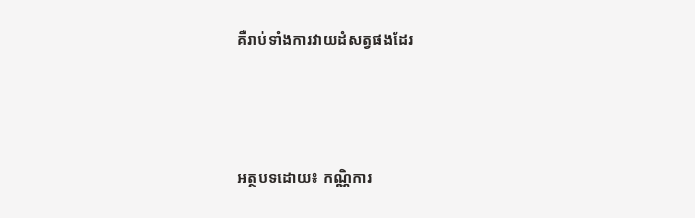គឺរាប់ទាំងការវាយដំសត្វផងដែរ



អត្ថបទដោយ៖ កណ្ណិការ